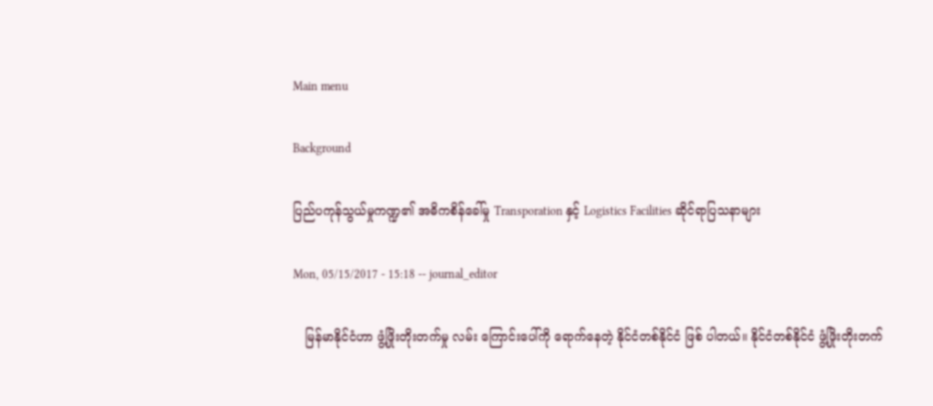Main menu

Background

ပြည်ပကုန်သွယ်မှုကဏ္ဍ၏ အဓိကစိန်ခေါ်မှု Transporation နှင့် Logistics Facilities ဆိုင်ရာပြသနာများ

Mon, 05/15/2017 - 15:18 -- journal_editor

   မြန်မာနိုင်ငံဟာ ဖွံ့ဖြိုးတိုးတက်မှု လမ်း ကြောင်းပေါ်ကို ရောက်နေတဲ့ နိုင်ငံတစ်နိုင်ငံ ဖြစ် ပါတယ်။ နိုင်ငံတစ်နိုင်ငံ ဖွံ့ဖြိုးတိုးတက်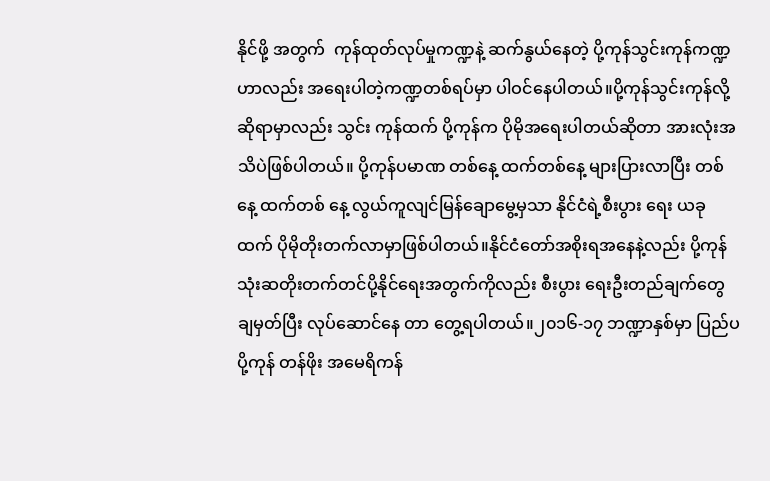နိုင်ဖို့ အတွက်  ကုန်ထုတ်လုပ်မှုကဏ္ဍနဲ့ ဆက်နွယ်နေတဲ့ ပို့ကုန်သွင်းကုန်ကဏ္ဍဟာလည်း အရေးပါတဲ့ကဏ္ဍတစ်ရပ်မှာ ပါဝင်နေပါတယ်။ပို့ကုန်သွင်းကုန်လို့ ဆိုရာမှာလည်း သွင်း ကုန်ထက် ပို့ကုန်က ပိုမိုအရေးပါတယ်ဆိုတာ အားလုံးအသိပဲဖြစ်ပါတယ်။ ပို့ကုန်ပမာဏ တစ်နေ့ ထက်တစ်နေ့ များပြားလာပြီး တစ်နေ့ ထက်တစ် နေ့ လွယ်ကူလျင်မြန်ချောမွေ့မှသာ နိုင်ငံရဲ့စီးပွား ရေး ယခုထက် ပိုမိုတိုးတက်လာမှာဖြစ်ပါတယ်။နိုင်ငံတော်အစိုးရအနေနဲ့လည်း ပို့ကုန်သုံးဆတိုးတက်တင်ပို့နိုင်ရေးအတွက်ကိုလည်း စီးပွား ရေးဦးတည်ချက်တွေ ချမှတ်ပြီး လုပ်ဆောင်နေ တာ တွေ့ရပါတယ်။၂၀၁၆-၁၇ ဘဏ္ဍာနှစ်မှာ ပြည်ပ ပို့ကုန် တန်ဖိုး အမေရိကန်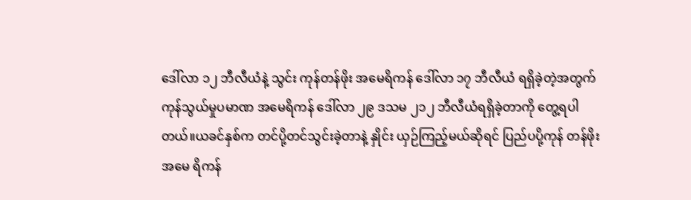ဒေါ်လာ ၁၂ ဘီလီယံနဲ့ သွင်း ကုန်တန်ဖိုး အမေရိကန် ဒေါ်လာ ၁၇ ဘီလီယံ ရရှိခဲ့တဲ့အတွက် ကုန်သွယ်မှုပမာဏ အမေရိကန် ဒေါ်လာ ၂၉ ဒသမ ၂၁၂ ဘီလီယံရရှိခဲ့တာကို တွေ့ရပါတယ်။ယခင်နှစ်က တင်ပို့တင်သွင်းခဲ့တာနဲ့ နှိုင်း ယှဉ်ကြည့်မယ်ဆိုရင် ပြည်ပပို့ကုန် တန်ဖိုး အမေ ရိကန်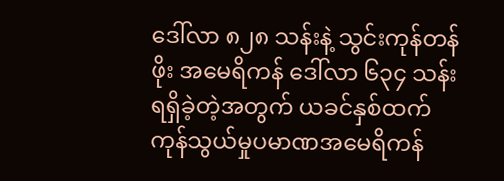ဒေါ်လာ ၈၂၈ သန်းနဲ့ သွင်းကုန်တန်ဖိုး အမေရိကန် ဒေါ်လာ ၆၃၄ သန်းရရှိခဲ့တဲ့အတွက် ယခင်နှစ်ထက်  ကုန်သွယ်မှုပမာဏအမေရိကန်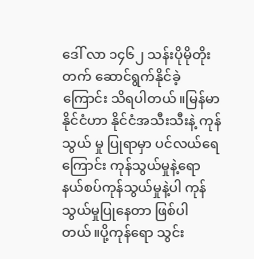ဒေါ် လာ ၁၄၆၂ သန်းပိုမိုတိုးတက် ဆောင်ရွက်နိုင်ခဲ့ ကြောင်း သိရပါတယ်။မြန်မာနိုင်ငံဟာ နိုင်ငံအသီးသီးနဲ့ ကုန်သွယ် မှု ပြုရာမှာ ပင်လယ်ရေကြောင်း ကုန်သွယ်မှုနဲ့ရော နယ်စပ်ကုန်သွယ်မှုနဲ့ပါ ကုန်သွယ်မှုပြုနေတာ ဖြစ်ပါတယ်။ပို့ကုန်ရော သွင်း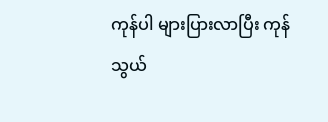ကုန်ပါ များပြားလာပြီး ကုန်သွယ်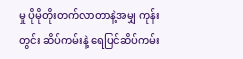မှု ပိုမိုတိုးတက်လာတာနဲ့အမျှ ကုန်းတွင်း ဆိပ်ကမ်းနဲ့ ရေပြင်ဆိပ်ကမ်း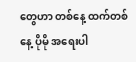တွေဟာ တစ်နေ့ ထက်တစ်နေ့ ပိုမို အရေးပါ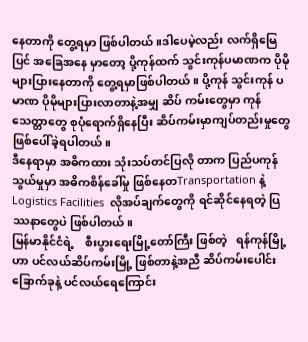နေတာကို တွေ့ရမှာ ဖြစ်ပါတယ်။ဒါပေမဲ့လည်း လက်ရှိမြေပြင် အခြေအနေ မှာတော့ ပို့ကုန်ထက် သွင်းကုန်ပမာဏက ပိုမို များပြားနေတာကို တွေ့ရမှာဖြစ်ပါတယ်။ ပို့ကုန် သွင်းကုန် ပမာဏ ပိုမိုများပြားလာတာနဲ့အမျှ ဆိပ် ကမ်းတွေမှာ ကုန်သေတ္တာတွေ စုပုံရောက်ရှိနေပြီး ဆိပ်ကမ်းမှာကျပ်တည်းမှုတွေ ဖြစ်ပေါ်ခဲ့ရပါတယ်။
ဒီနေရာမှာ အဓိကထား သုံးသပ်တင်ပြလို တာက ပြည်ပကုန်သွယ်မှုမှာ အဓိကစိန်ခေါ်မှု ဖြစ်နေတTransportation နဲ့Logistics Facilities  လိုအပ်ချက်တွေကို ရင်ဆိုင်နေရတဲ့ ပြဿနာတွေပဲ ဖြစ်ပါတယ်။
မြန်မာနိုင်ငံရဲ့    စီးပွားရေးမြို့တော်ကြီး ဖြစ်တဲ့   ရန်ကုန်မြို့ဟာ ပင်လယ်ဆိပ်ကမ်းမြို့ ဖြစ်တာနဲ့အညီ ဆိပ်ကမ်းပေါင်း  ခြောက်ခုနဲ့ ပင်လယ်ရေကြောင်း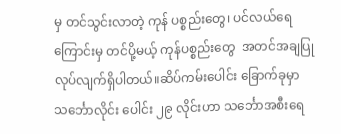မှ တင်သွင်းလာတဲ့ ကုန် ပစ္စည်းတွေ၊ ပင်လယ်ရေကြောင်းမှ တင်ပို့မယ့် ကုန်ပစ္စည်းတွေ  အတင်အချပြုလုပ်လျက်ရှိပါတယ်။ဆိပ်ကမ်းပေါင်း ခြောက်ခုမှာ သင်္ဘောလိုင်း ပေါင်း ၂၉ လိုင်းဟာ သင်္ဘောအစီးရေ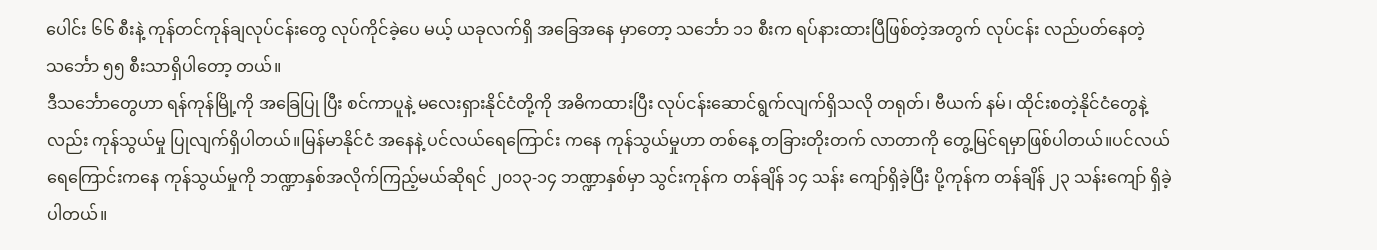ပေါင်း ၆၆ စီးနဲ့ ကုန်တင်ကုန်ချလုပ်ငန်းတွေ လုပ်ကိုင်ခဲ့ပေ မယ့် ယခုလက်ရှိ အခြေအနေ မှာတော့ သင်္ဘော ၁၁ စီးက ရပ်နားထားပြီဖြစ်တဲ့အတွက် လုပ်ငန်း လည်ပတ်နေတဲ့ သင်္ဘော ၅၅ စီးသာရှိပါတော့ တယ်။
ဒီသင်္ဘောတွေဟာ ရန်ကုန်မြို့ကို အခြေပြု ပြီး စင်ကာပူနဲ့ မလေးရှားနိုင်ငံတို့ကို အဓိကထားပြီး လုပ်ငန်းဆောင်ရွက်လျက်ရှိသလို တရုတ်၊ ဗီယက် နမ်၊ ထိုင်းစတဲ့နိုင်ငံတွေနဲ့လည်း ကုန်သွယ်မှု ပြုလျက်ရှိပါတယ်။မြန်မာနိုင်ငံ အနေနဲ့ ပင်လယ်ရေကြောင်း ကနေ ကုန်သွယ်မှုဟာ တစ်နေ့ တခြားတိုးတက် လာတာကို တွေ့မြင်ရမှာဖြစ်ပါတယ်။ပင်လယ်ရေကြောင်းကနေ ကုန်သွယ်မှုကို ဘဏ္ဍာနှစ်အလိုက်ကြည့်မယ်ဆိုရင် ၂၀၁၃-၁၄ ဘဏ္ဍာနှစ်မှာ သွင်းကုန်က တန်ချိန် ၁၄ သန်း ကျော်ရှိခဲ့ပြီး ပို့ကုန်က တန်ချိန် ၂၃ သန်းကျော် ရှိခဲ့ပါတယ်။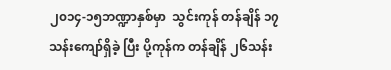၂၀၁၄-၁၅ဘဏ္ဍာနှစ်မှာ  သွင်းကုန် တန်ချိန် ၁၇သန်းကျော်ရှိခဲ့ ပြီး ပို့ကုန်က တန်ချိန် ၂၆သန်း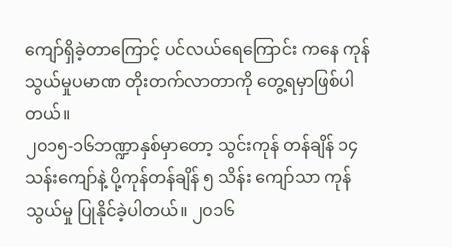ကျော်ရှိခဲ့တာကြောင့် ပင်လယ်ရေကြောင်း ကနေ ကုန်သွယ်မှုပမာဏ တိုးတက်လာတာကို တွေ့ရမှာဖြစ်ပါတယ်။
၂၀၁၅-၁၆ဘဏ္ဍာနှစ်မှာတော့ သွင်းကုန် တန်ချိန် ၁၄ သန်းကျော်နဲ့ ပို့ကုန်တန်ချိန် ၅ သိန်း ကျော်သာ ကုန်သွယ်မှု ပြုနိုင်ခဲ့ပါတယ်။ ၂၀၁၆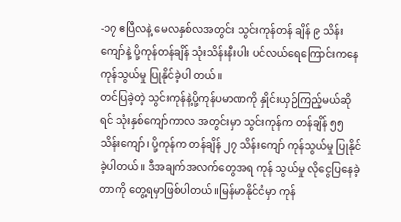-၁၇ ဧပြီလနဲ့ မေလနှစ်လအတွင်း သွင်းကုန်တန် ချိန် ၉ သိန်းကျော်နဲ့ ပို့ကုန်တန်ချိန် သုံးသိန်းနီးပါး ပင်လယ်ရေကြောင်းကနေ ကုန်သွယ်မှု ပြုနိုင်ခဲ့ပါ တယ်။
တင်ပြခဲ့တဲ့ သွင်းကုန်နဲ့ပို့ကုန်ပမာဏကို နှိုင်းယှဉ်ကြည့်မယ်ဆိုရင် သုံးနှစ်ကျော်ကာလ အတွင်းမှာ သွင်းကုန်က တန်ချိန် ၅၅ သိန်းကျော်၊ ပို့ကုန်က တန်ချိန် ၂၇ သိန်းကျော် ကုန်သွယ်မှု ပြုနိုင်ခဲ့ပါတယ်။ ဒီအချက်အလက်တွေအရ ကုန် သွယ်မှု လိုငွေပြနေခဲ့တာကို တွေ့ရမှာဖြစ်ပါတယ်။မြန်မာနိုင်ငံမှာ ကုန်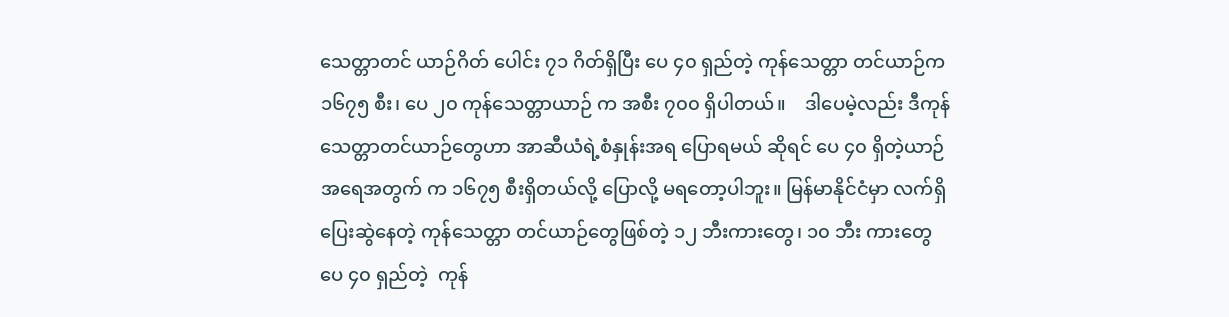သေတ္တာတင် ယာဉ်ဂိတ် ပေါင်း ၇၁ ဂိတ်ရှိပြီး ပေ ၄၀ ရှည်တဲ့ ကုန်သေတ္တာ တင်ယာဉ်က ၁၆၇၅ စီး၊ ပေ ၂၀ ကုန်သေတ္တာယာဉ် က အစီး ၇၀၀ ရှိပါတယ်။    ဒါပေမဲ့လည်း ဒီကုန် သေတ္တာတင်ယာဉ်တွေဟာ အာဆီယံရဲ့စံနှုန်းအရ ပြောရမယ် ဆိုရင် ပေ ၄၀ ရှိတဲ့ယာဉ်အရေအတွက် က ၁၆၇၅ စီးရှိတယ်လို့ ပြောလို့ မရတော့ပါဘူး။ မြန်မာနိုင်ငံမှာ လက်ရှိပြေးဆွဲနေတဲ့ ကုန်သေတ္တာ တင်ယာဉ်တွေဖြစ်တဲ့ ၁၂ ဘီးကားတွေ၊ ၁၀ ဘီး ကားတွေ  ပေ ၄၀ ရှည်တဲ့  ကုန်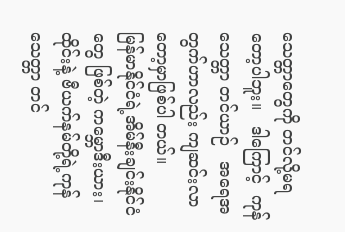သေတ္တာတွေကို တင်လို့မရတော့ပါဘူး။   ဒါကြောင့်  ကုန်သေတ္တာ တင်ယာဉ်   အရေအတွက်ဟာလည်း ကျဆင်းလာ တော့မှာဖြစ်ပါ တယ်။
မြန်မာနိုင်ငံရဲ့အိမ်နီးချင်းနိုင်ငံတွေ ဖြစ်တဲ့ ကမ္ဘောဒီးယား၊ ထိုင်းနဲ့ ဗီယက်နမ်တို့ရဲ့ကုန်သေတ္တာ တင်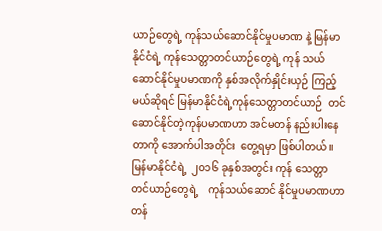ယာဉ်တွေရဲ့ ကုန်သယ်ဆောင်နိုင်မှုပမာဏ နဲ့ မြန်မာနိုင်ငံရဲ့ ကုန်သေတ္တာတင်ယာဉ်တွေရဲ့ ကုန် သယ်ဆောင်နိုင်မှုပမာဏကို နှစ်အလိုက်နှိုင်းယှဉ် ကြည့်မယ်ဆိုရင် မြန်မာနိုင်ငံရဲ့ကုန်သေတ္တာတင်ယာဉ်  တင်ဆောင်နိုင်တဲ့ကုန်ပမာဏဟာ အင်မတန် နည်းပါးနေတာကို အောက်ပါအတိုင်း  တွေ့ရမှာ ဖြစ်ပါတယ်။မြန်မာနိုင်ငံရဲ့  ၂၀၁၆ ခုနှစ်အတွင်း ကုန် သေတ္တာတင်ယာဉ်တွေရဲ့    ကုန်သယ်ဆောင် နိုင်မှုပမာဏဟာ တန်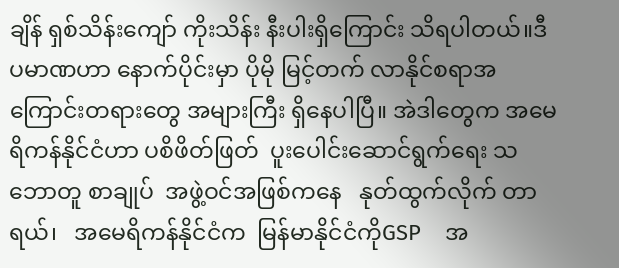ချိန် ရှစ်သိန်းကျော် ကိုးသိန်း နီးပါးရှိကြောင်း သိရပါတယ်။ဒီပမာဏဟာ နောက်ပိုင်းမှာ ပိုမို မြင့်တက် လာနိုင်စရာအကြောင်းတရားတွေ အများကြီး ရှိနေပါပြီ။ အဲဒါတွေက အမေရိကန်နိုင်ငံဟာ ပစိဖိတ်ဖြတ်  ပူးပေါင်းဆောင်ရွက်ရေး သဘောတူ စာချုပ်  အဖွဲ့ဝင်အဖြစ်ကနေ   နုတ်ထွက်လိုက် တာရယ်၊   အမေရိကန်နိုင်ငံက  မြန်မာနိုင်ငံကိုGSP    အ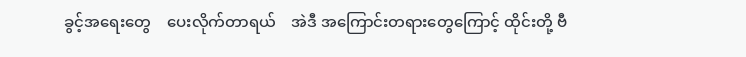ခွင့်အရေးတွေ    ပေးလိုက်တာရယ်    အဲဒီ အကြောင်းတရားတွေကြောင့် ထိုင်းတို့ ဗီ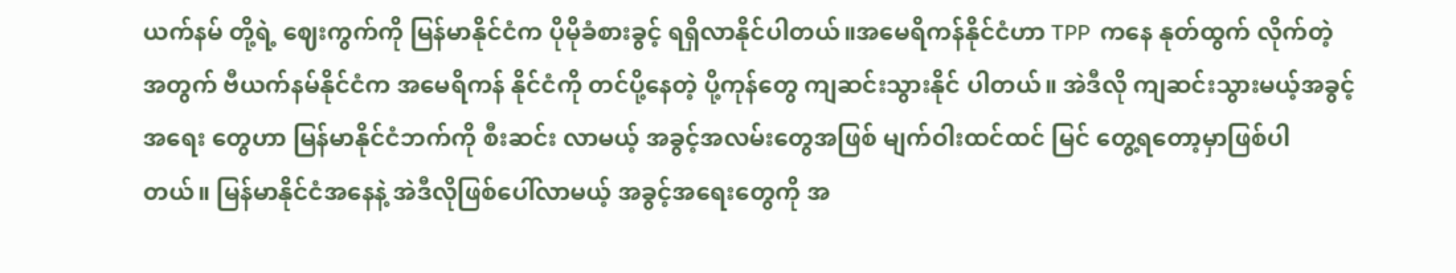ယက်နမ် တို့ရဲ့ ဈေးကွက်ကို မြန်မာနိုင်ငံက ပိုမိုခံစားခွင့် ရရှိလာနိုင်ပါတယ်။အမေရိကန်နိုင်ငံဟာ TPP  ကနေ နုတ်ထွက် လိုက်တဲ့အတွက် ဗီယက်နမ်နိုင်ငံက အမေရိကန် နိုင်ငံကို တင်ပို့နေတဲ့ ပို့ကုန်တွေ ကျဆင်းသွားနိုင် ပါတယ်။ အဲဒီလို ကျဆင်းသွားမယ့်အခွင့်အရေး တွေဟာ မြန်မာနိုင်ငံဘက်ကို စီးဆင်း လာမယ့် အခွင့်အလမ်းတွေအဖြစ် မျက်ဝါးထင်ထင် မြင် တွေ့ရတော့မှာဖြစ်ပါတယ်။ မြန်မာနိုင်ငံအနေနဲ့ အဲဒီလိုဖြစ်ပေါ်လာမယ့် အခွင့်အရေးတွေကို အ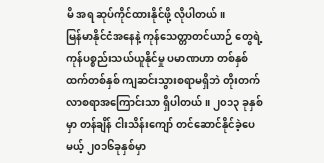မိ အရ ဆုပ်ကိုင်ထားနိုင်ဖို့ လိုပါတယ်။
မြန်မာနိုင်ငံအနေနဲ့ ကုန်သေတ္တာတင်ယာဉ် တွေရဲ့ကုန်ပစ္စည်းသယ်ယူနိုင်မှု ပမာဏဟာ တစ်နှစ် ထက်တစ်နှစ် ကျဆင်းသွားစရာမရှိဘဲ တိုးတက် လာစရာအကြောင်းသာ ရှိပါတယ်။ ၂၀၁၃ ခုနှစ်မှာ တန်ချိန် ငါးသိန်းကျော် တင်ဆောင်နိုင်ခဲ့ပေမယ့် ၂၀၁၆ခုနှစ်မှာ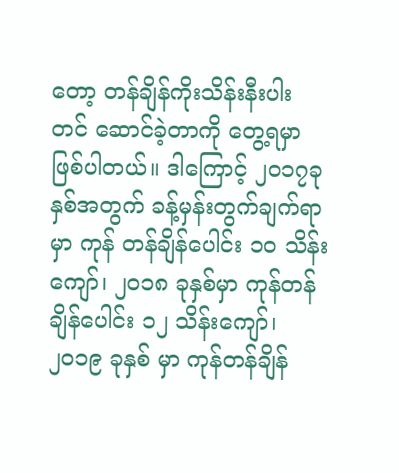တော့ တန်ချိန်ကိုးသိန်းနီးပါး တင် ဆောင်ခဲ့တာကို တွေ့ရမှာဖြစ်ပါတယ်။ ဒါကြောင့် ၂၀၁၇ခုနှစ်အတွက် ခန့်မှန်းတွက်ချက်ရာမှာ ကုန် တန်ချိန်ပေါင်း ၁၀ သိန်းကျော်၊ ၂၀၁၈ ခုနှစ်မှာ ကုန်တန် ချိန်ပေါင်း ၁၂ သိန်းကျော်၊ ၂၀၁၉ ခုနှစ် မှာ ကုန်တန်ချိန်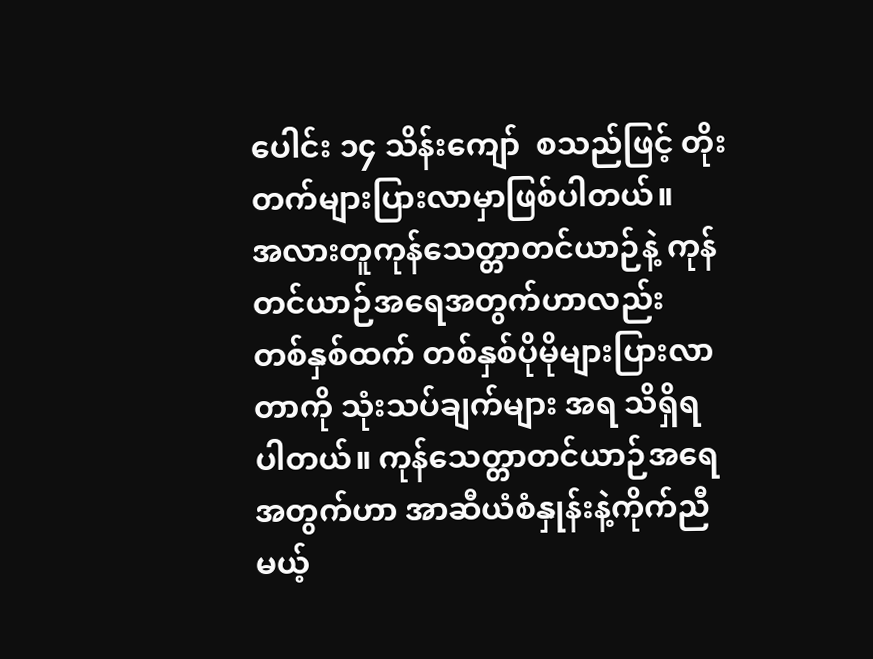ပေါင်း ၁၄ သိန်းကျော်  စသည်ဖြင့် တိုးတက်များပြားလာမှာဖြစ်ပါတယ်။
အလားတူကုန်သေတ္တာတင်ယာဉ်နဲ့ ကုန် တင်ယာဉ်အရေအတွက်ဟာလည်း  တစ်နှစ်ထက် တစ်နှစ်ပိုမိုများပြားလာတာကို သုံးသပ်ချက်များ အရ သိရှိရပါတယ်။ ကုန်သေတ္တာတင်ယာဉ်အရေ အတွက်ဟာ အာဆီယံစံနှုန်းနဲ့ကိုက်ညီမယ့်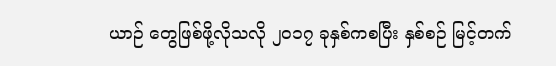ယာဉ် တွေဖြစ်ဖို့လိုသလို ၂၀၁၇ ခုနှစ်ကစပြီး နှစ်စဉ် မြင့်တက်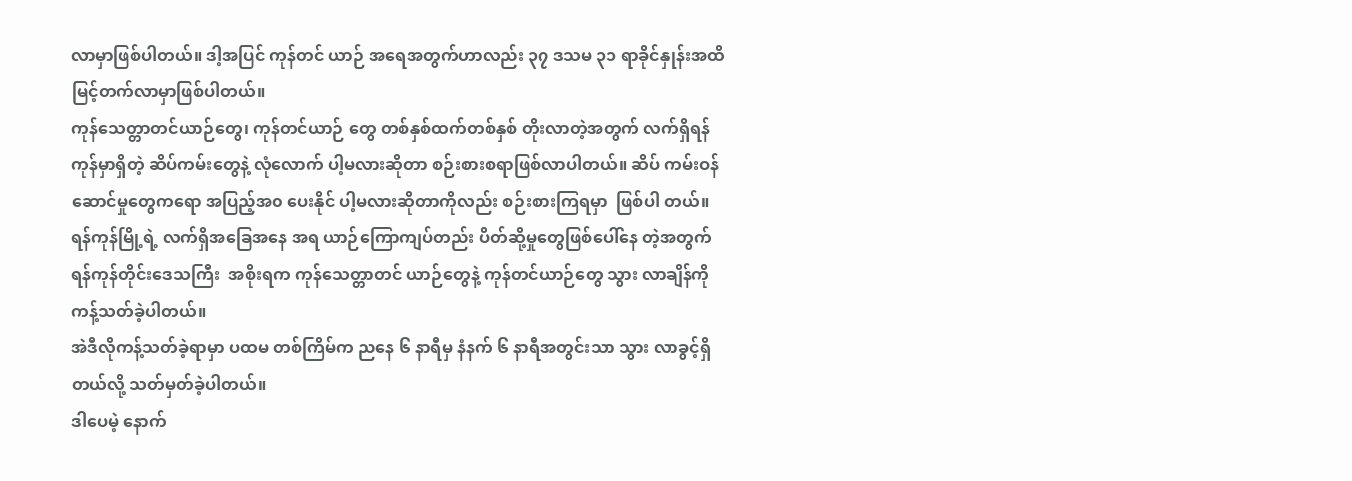လာမှာဖြစ်ပါတယ်။ ဒါ့အပြင် ကုန်တင် ယာဉ် အရေအတွက်ဟာလည်း ၃၇ ဒသမ ၃၁ ရာခိုင်နှုန်းအထိ မြင့်တက်လာမှာဖြစ်ပါတယ်။
ကုန်သေတ္တာတင်ယာဉ်တွေ၊ ကုန်တင်ယာဉ် တွေ တစ်နှစ်ထက်တစ်နှစ် တိုးလာတဲ့အတွက် လက်ရှိရန်ကုန်မှာရှိတဲ့ ဆိပ်ကမ်းတွေနဲ့ လုံလောက် ပါ့မလားဆိုတာ စဉ်းစားစရာဖြစ်လာပါတယ်။ ဆိပ် ကမ်းဝန်ဆောင်မှုတွေကရော အပြည့်အ၀ ပေးနိုင် ပါ့မလားဆိုတာကိုလည်း စဉ်းစားကြရမှာ  ဖြစ်ပါ တယ်။
ရန်ကုန်မြို့ရဲ့ လက်ရှိအခြေအနေ အရ ယာဉ်ကြောကျပ်တည်း ပိတ်ဆို့မှုတွေဖြစ်ပေါ်နေ တဲ့အတွက်  ရန်ကုန်တိုင်းဒေသကြီး  အစိုးရက ကုန်သေတ္တာတင် ယာဉ်တွေနဲ့ ကုန်တင်ယာဉ်တွေ သွား လာချိန်ကို ကန့်သတ်ခဲ့ပါတယ်။
အဲဒီလိုကန့်သတ်ခဲ့ရာမှာ ပထမ တစ်ကြိမ်က ညနေ ၆ နာရီမှ နံနက် ၆ နာရီအတွင်းသာ သွား လာခွင့်ရှိတယ်လို့ သတ်မှတ်ခဲ့ပါတယ်။
ဒါပေမဲ့ နောက်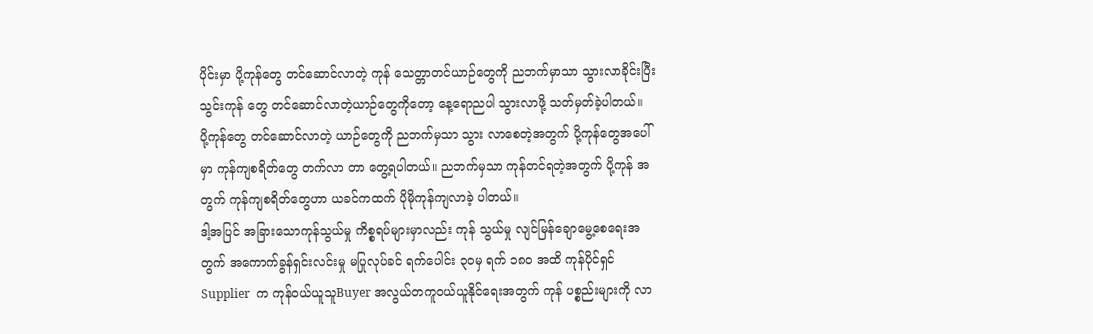ပိုင်းမှာ ပို့ကုန်တွေ တင်ဆောင်လာတဲ့ ကုန် သေတ္တာတင်ယာဉ်တွေကို ညဘက်မှာသာ သွားလာခိုင်းပြီး သွင်းကုန် တွေ တင်ဆောင်လာတဲ့ယာဉ်တွေကိုတော့ နေ့ရောညပါ သွားလာဖို့ သတ်မှတ်ခဲ့ပါတယ်။
ပို့ကုန်တွေ တင်ဆောင်လာတဲ့ ယာဉ်တွေကို ညဘက်မှသာ သွား လာစေတဲ့အတွက် ပို့ကုန်တွေအပေါ်မှာ ကုန်ကျစရိတ်တွေ တက်လာ တာ တွေ့ရပါတယ်။ ညဘက်မှသာ ကုန်တင်ရတဲ့အတွက် ပို့ကုန် အတွက် ကုန်ကျစရိတ်တွေဟာ ယခင်ကထက် ပိုမိုကုန်ကျလာခဲ့ ပါတယ်။
ဒါ့အပြင် အခြားသောကုန်သွယ်မှု ကိစ္စရပ်များမှာလည်း ကုန် သွယ်မှု လျင်မြန်ချောမွေ့စေရေးအတွက် အကောက်ခွန်ရှင်းလင်းမှု မပြုလုပ်ခင် ရက်ပေါင်း ၃၀မှ ရက် ၁၈၀ အထိ ကုန်ပိုင်ရှင်Supplier  က ကုန်ဝယ်ယူသူBuyer အလွယ်တကူဝယ်ယူနိုင်ရေးအတွက် ကုန် ပစ္စည်းများကို လာ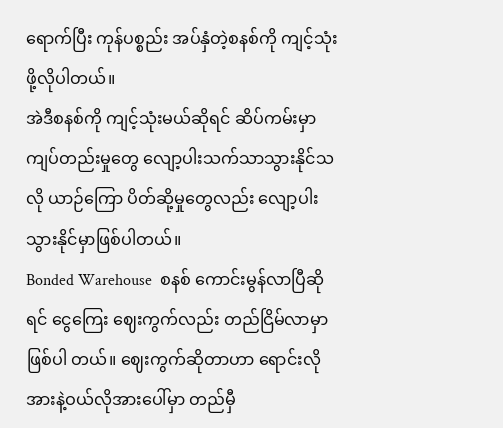ရောက်ပြီး ကုန်ပစ္စည်း အပ်နှံတဲ့စနစ်ကို ကျင့်သုံး ဖို့လိုပါတယ်။
အဲဒီစနစ်ကို ကျင့်သုံးမယ်ဆိုရင် ဆိပ်ကမ်းမှာ ကျပ်တည်းမှုတွေ လျော့ပါးသက်သာသွားနိုင်သလို ယာဉ်ကြော ပိတ်ဆို့မှုတွေလည်း လျော့ပါးသွားနိုင်မှာဖြစ်ပါတယ်။
Bonded Warehouse  စနစ် ကောင်းမွန်လာပြီဆိုရင် ငွေကြေး ဈေးကွက်လည်း တည်ငြိမ်လာမှာဖြစ်ပါ တယ်။ ဈေးကွက်ဆိုတာဟာ ရောင်းလိုအားနဲ့ဝယ်လိုအားပေါ်မှာ တည်မှီ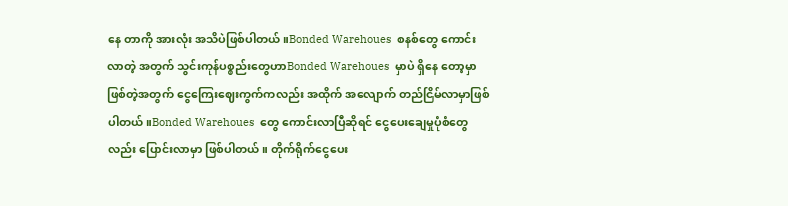နေ တာကို အားလုံး အသိပဲဖြစ်ပါတယ်။Bonded Warehoues  စနစ်တွေ ကောင်းလာတဲ့ အတွက် သွင်းကုန်ပစ္စည်းတွေဟာBonded Warehoues  မှာပဲ ရှိနေ တော့မှာဖြစ်တဲ့အတွက် ငွေကြေးဈေးကွက်ကလည်း အထိုက် အလျောက် တည်ငြိမ်လာမှာဖြစ်ပါတယ်။Bonded Warehoues  တွေ ကောင်းလာပြီဆိုရင် ငွေပေးချေမှုပုံစံတွေလည်း ပြောင်းလာမှာ ဖြစ်ပါတယ်။ တိုက်ရိုက်ငွေပေး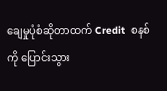ချေမှုပုံစံဆိုတာထက် Credit  စနစ်ကို ပြောင်းသွား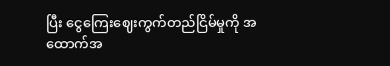ပြီး ငွေကြေးဈေးကွက်တည်ငြိမ်မှုကို အထောက်အ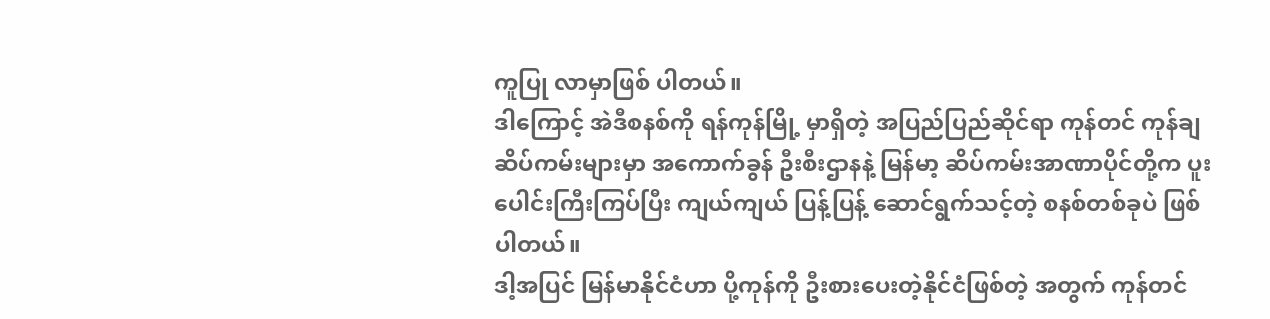ကူပြု လာမှာဖြစ် ပါတယ်။
ဒါကြောင့် အဲဒီစနစ်ကို ရန်ကုန်မြို့ မှာရှိတဲ့ အပြည်ပြည်ဆိုင်ရာ ကုန်တင် ကုန်ချဆိပ်ကမ်းများမှာ အကောက်ခွန် ဦးစီးဌာနနဲ့ မြန်မာ့ ဆိပ်ကမ်းအာဏာပိုင်တို့က ပူးပေါင်းကြီးကြပ်ပြီး ကျယ်ကျယ် ပြန့်ပြန့် ဆောင်ရွက်သင့်တဲ့ စနစ်တစ်ခုပဲ ဖြစ်ပါတယ်။
ဒါ့အပြင် မြန်မာနိုင်ငံဟာ ပို့ကုန်ကို ဦးစားပေးတဲ့နိုင်ငံဖြစ်တဲ့ အတွက် ကုန်တင်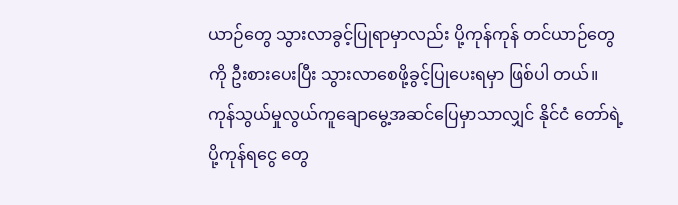ယာဉ်တွေ သွားလာခွင့်ပြုရာမှာလည်း ပို့ကုန်ကုန် တင်ယာဉ်တွေကို ဦးစားပေးပြီး သွားလာစေဖို့ခွင့်ပြုပေးရမှာ ဖြစ်ပါ တယ်။
ကုန်သွယ်မှုလွယ်ကူချောမွေ့အဆင်ပြေမှာသာလျှင် နိုင်ငံ တော်ရဲ့ ပို့ကုန်ရငွေ တွေ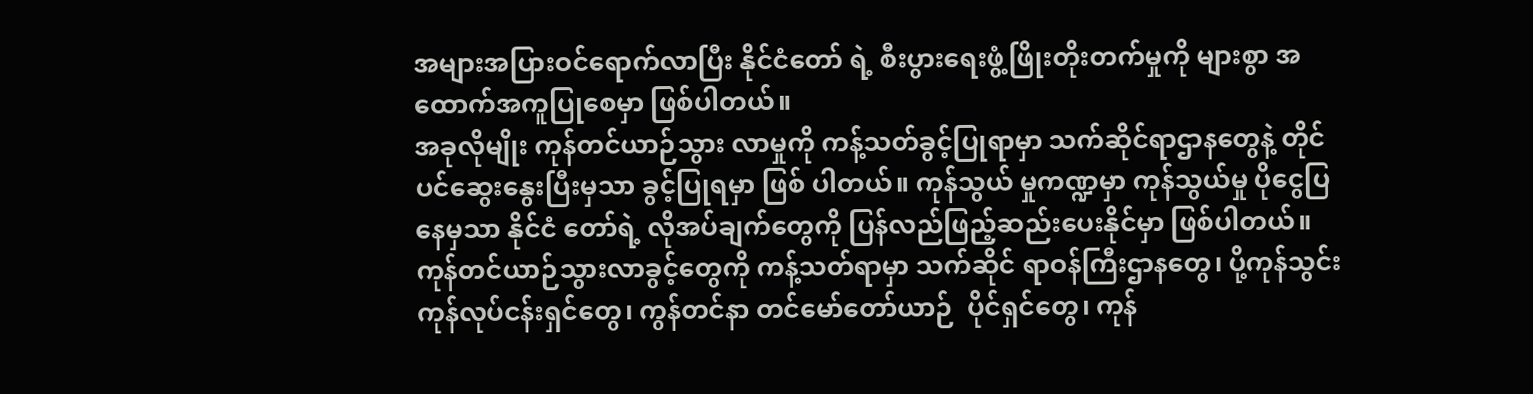အများအပြားဝင်ရောက်လာပြီး နိုင်ငံတော် ရဲ့ စီးပွားရေးဖွံ့ဖြိုးတိုးတက်မှုကို များစွာ အထောက်အကူပြုစေမှာ ဖြစ်ပါတယ်။
အခုလိုမျိုး ကုန်တင်ယာဉ်သွား လာမှုကို ကန့်သတ်ခွင့်ပြုရာမှာ သက်ဆိုင်ရာဌာနတွေနဲ့ တိုင်ပင်ဆွေးနွေးပြီးမှသာ ခွင့်ပြုရမှာ ဖြစ် ပါတယ်။ ကုန်သွယ် မှုကဏ္ဍမှာ ကုန်သွယ်မှု ပိုငွေပြနေမှသာ နိုင်ငံ တော်ရဲ့ လိုအပ်ချက်တွေကို ပြန်လည်ဖြည့်ဆည်းပေးနိုင်မှာ ဖြစ်ပါတယ်။
ကုန်တင်ယာဉ်သွားလာခွင့်တွေကို ကန့်သတ်ရာမှာ သက်ဆိုင် ရာဝန်ကြီးဌာနတွေ၊ ပို့ကုန်သွင်းကုန်လုပ်ငန်းရှင်တွေ၊ ကွန်တင်နာ တင်မော်တော်ယာဉ်  ပိုင်ရှင်တွေ၊ ကုန်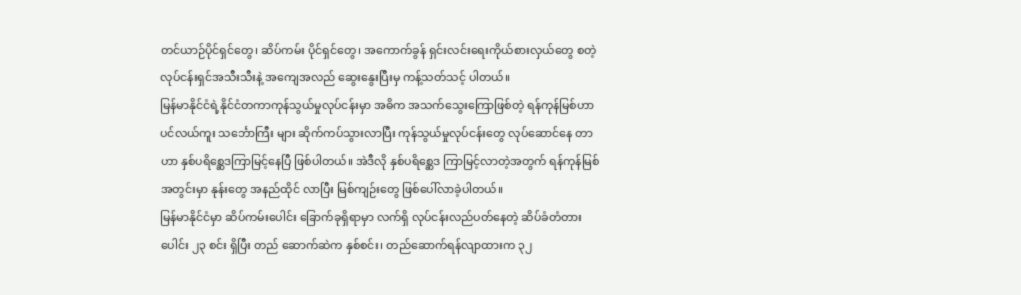တင်ယာဉ်ပိုင်ရှင်တွေ၊ ဆိပ်ကမ်း ပိုင်ရှင်တွေ၊ အကောက်ခွန် ရှင်းလင်းရေးကိုယ်စားလှယ်တွေ စတဲ့ လုပ်ငန်းရှင်အသီးသီးနဲ့ အကျေအလည် ဆွေးနွေးပြီးမှ ကန့်သတ်သင့် ပါတယ်။
မြန်မာနိုင်ငံရဲ့နိုင်ငံတကာကုန်သွယ်မှုလုပ်ငန်းမှာ အဓိက အသက်သွေးကြောဖြစ်တဲ့ ရန်ကုန်မြစ်ဟာ ပင်လယ်ကူး သင်္ဘောကြီး များ ဆိုက်ကပ်သွားလာပြီး ကုန်သွယ်မှုလုပ်ငန်းတွေ လုပ်ဆောင်နေ တာဟာ နှစ်ပရိစ္ဆေဒကြာမြင့်နေပြီ ဖြစ်ပါတယ်။ အဲဒီလို နှစ်ပရိစ္ဆေဒ ကြာမြင့်လာတဲ့အတွက် ရန်ကုန်မြစ်အတွင်းမှာ နုန်းတွေ အနည်ထိုင် လာပြီး မြစ်ကျဉ်းတွေ ဖြစ်ပေါ်လာခဲ့ပါတယ်။
မြန်မာနိုင်ငံမှာ ဆိပ်ကမ်းပေါင်း ခြောက်ခုရှိရာမှာ လက်ရှိ လုပ်ငန်းလည်ပတ်နေတဲ့ ဆိပ်ခံတံတားပေါင်း ၂၃ စင်း ရှိပြီး တည် ဆောက်ဆဲက နှစ်စင်း၊ တည်ဆောက်ရန်လျာထားက ၃၂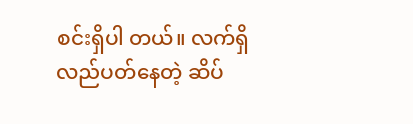စင်းရှိပါ တယ်။ လက်ရှိလည်ပတ်နေတဲ့ ဆိပ်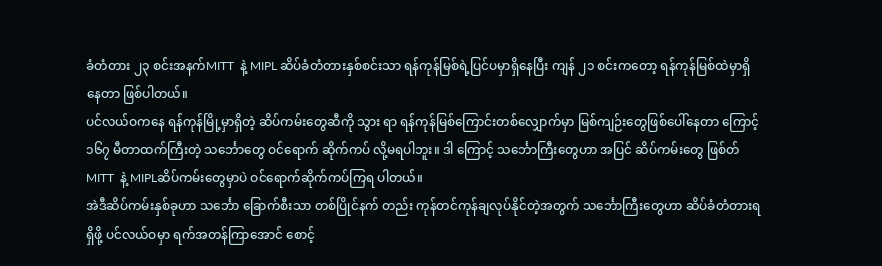ခံတံတား ၂၃ စင်းအနက်MITT  နဲ့ MIPL ဆိပ်ခံတံတားနှစ်စင်းသာ ရန်ကုန်မြစ်ရဲ့ပြင်ပမှာရှိနေပြီး ကျန် ၂၁ စင်းကတော့ ရန်ကုန်မြစ်ထဲမှာရှိနေတာ ဖြစ်ပါတယ်။
ပင်လယ်ဝကနေ ရန်ကုန်မြို့မှာရှိတဲ့ ဆိပ်ကမ်းတွေဆီကို သွား ရာ ရန်ကုန်မြစ်ကြောင်းတစ်လျှောက်မှာ မြစ်ကျဉ်းတွေဖြစ်ပေါ်နေတာ ကြောင့် ၁၆၇ မီတာထက်ကြီးတဲ့ သင်္ဘောတွေ ဝင်ရောက် ဆိုက်ကပ် လို့မရပါဘူး။ ဒါ ကြောင့် သင်္ဘောကြီးတွေဟာ အပြင် ဆိပ်ကမ်းတွေ ဖြစ်တ်MITT  နဲ့ MIPLဆိပ်ကမ်းတွေမှာပဲ ဝင်ရောက်ဆိုက်ကပ်ကြရ ပါတယ်။
အဲဒီဆိပ်ကမ်းနှစ်ခုဟာ သင်္ဘော ခြောက်စီးသာ တစ်ပြိုင်နက် တည်း ကုန်တင်ကုန်ချလုပ်နိုင်တဲ့အတွက် သင်္ဘောကြီးတွေဟာ ဆိပ်ခံတံတားရရှိဖို့ ပင်လယ်ဝမှာ ရက်အတန်ကြာအောင် စောင့်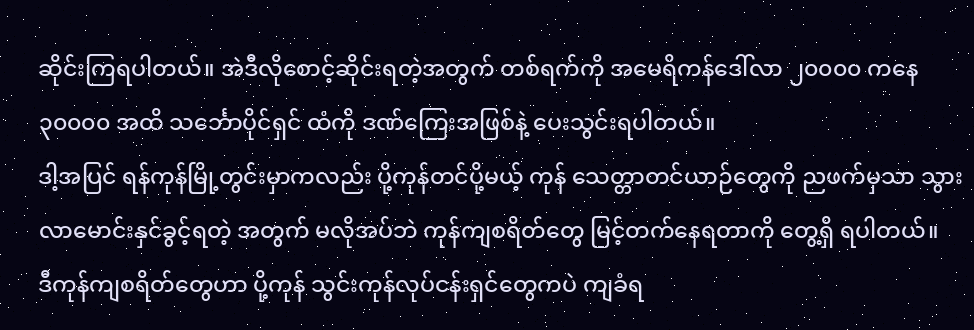ဆိုင်းကြရပါတယ်။ အဲဒီလိုစောင့်ဆိုင်းရတဲ့အတွက် တစ်ရက်ကို အမေရိကန်ဒေါ်လာ ၂၀၀၀၀ ကနေ ၃၀၀၀၀ အထိ သင်္ဘောပိုင်ရှင် ထံကို ဒဏ်ကြေးအဖြစ်နဲ့ ပေးသွင်းရပါတယ်။
ဒါ့အပြင် ရန်ကုန်မြို့တွင်းမှာကလည်း ပို့ကုန်တင်ပို့မယ့် ကုန် သေတ္တာတင်ယာဉ်တွေကို ညဖက်မှသာ သွားလာမောင်းနှင်ခွင့်ရတဲ့ အတွက် မလိုအပ်ဘဲ ကုန်ကျစရိတ်တွေ မြင့်တက်နေရတာကို တွေ့ရှိ ရပါတယ်။
ဒီကုန်ကျစရိတ်တွေဟာ ပို့ကုန် သွင်းကုန်လုပ်ငန်းရှင်တွေကပဲ ကျခံရ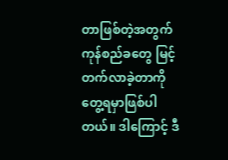တာဖြစ်တဲ့အတွက် ကုန်စည်ခတွေ မြင့် တက်လာခဲ့တာကို တွေ့ရမှာဖြစ်ပါတယ်။ ဒါကြောင့် ဒီ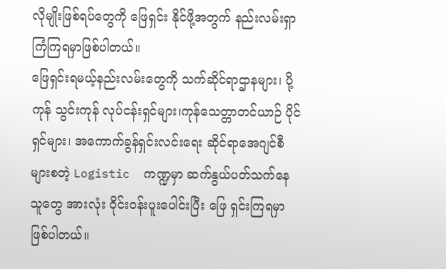လိုမျိုးဖြစ်ရပ်တွေကို ဖြေရှင်း နိုင်ဖို့အတွက် နည်းလမ်းရှာကြံကြရမှာဖြစ်ပါတယ်။
ဖြေရှင်းရမယ့်နည်းလမ်းတွေကို သက်ဆိုင်ရာဌာနများ၊ ပို့ကုန် သွင်းကုန် လုပ်ငန်းရှင်များ၊ကုန်သေတ္တာတင်ယာဉ် ပိုင်ရှင်များ၊ အကောက်ခွန်ရှင်းလင်းရေး ဆိုင်ရာအေဂျင်စီများစတဲ့ Logistic  ကဏ္ဍမှာ ဆက်နွယ်ပတ်သက်နေသူတွေ အားလုံး ဝိုင်းဝန်းပူးပေါင်းပြီး ဖြေ ရှင်းကြရမှာဖြစ်ပါတယ်။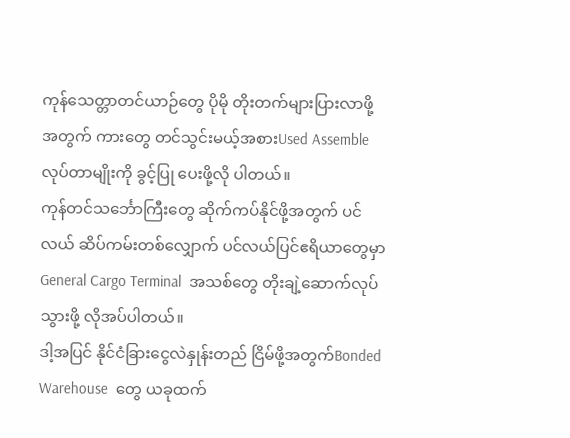ကုန်သေတ္တာတင်ယာဉ်တွေ ပိုမို တိုးတက်များပြားလာဖို့အတွက် ကားတွေ တင်သွင်းမယ့်အစားUsed Assemble  လုပ်တာမျိုးကို ခွင့်ပြု ပေးဖို့လို ပါတယ်။
ကုန်တင်သင်္ဘောကြီးတွေ ဆိုက်ကပ်နိုင်ဖို့အတွက် ပင်လယ် ဆိပ်ကမ်းတစ်လျှောက် ပင်လယ်ပြင်ဧရိယာတွေမှာGeneral Cargo Terminal  အသစ်တွေ တိုးချဲ့ဆောက်လုပ်သွားဖို့ လိုအပ်ပါတယ်။
ဒါ့အပြင် နိုင်ငံခြားငွေလဲနှုန်းတည် ငြိမ်ဖို့အတွက်Bonded Warehouse  တွေ ယခုထက်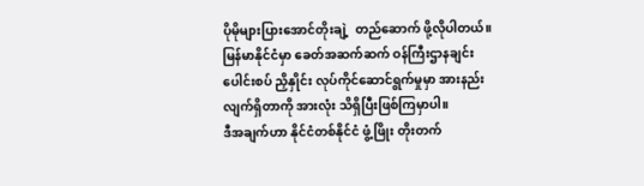ပိုမိုများပြားအောင်တိုးချဲ့  တည်ဆောက် ဖို့လိုပါတယ်။
မြန်မာနိုင်ငံမှာ ခေတ်အဆက်ဆက် ဝန်ကြီးဌာနချင်းပေါင်းစပ် ညှိနှိုင်း လုပ်ကိုင်ဆောင်ရွက်မှုမှာ အားနည်း လျက်ရှိတာကို အားလုံး သိရှိပြီးဖြစ်ကြမှာပါ။
ဒီအချက်ဟာ နိုင်ငံတစ်နိုင်ငံ ဖွံ့ဖြိုး တိုးတက်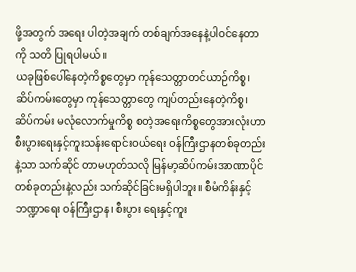ဖို့အတွက် အရေး ပါတဲ့အချက် တစ်ချက်အနေနဲ့ပါဝင်နေတာကို သတိ ပြုရပါမယ်။
ယခုဖြစ်ပေါ်နေတဲ့ကိစ္စတွေမှာ ကုန်သေတ္တာတင်ယာဉ်ကိစ္စ၊ ဆိပ်ကမ်းတွေမှာ ကုန်သေတ္တာတွေ ကျပ်တည်းနေတဲ့ကိစ္စ၊ ဆိပ်ကမ်း မလုံလောက်မှုကိစ္စ စတဲ့အရေးကိစ္စတွေအားလုံးဟာ စီးပွားရေးနှင့်ကူးသန်းရောင်းဝယ်ရေး ဝန်ကြီးဌာနတစ်ခုတည်းနဲ့သာ သက်ဆိုင် တာမဟုတ်သလို မြန်မာ့ဆိပ်ကမ်းအာဏာပိုင်တစ်ခုတည်းနဲ့လည်း သက်ဆိုင်ခြင်းမရှိပါဘူး။ စီမံကိန်းနှင့်ဘဏ္ဍာရေး ဝန်ကြီးဌာန၊ စီးပွား ရေးနှင့်ကူး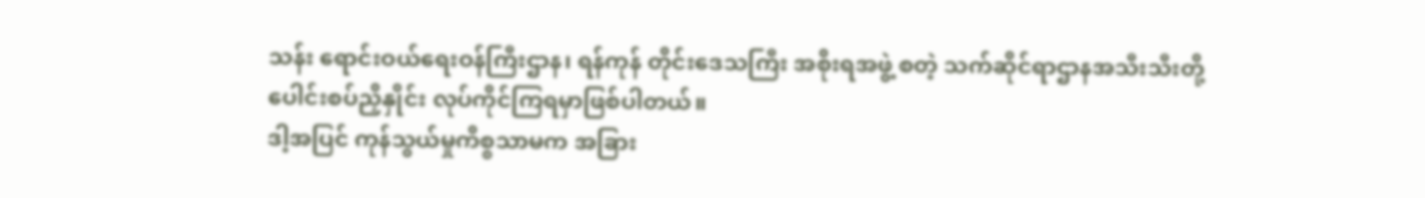သန်း ရောင်းဝယ်ရေးဝန်ကြီးဌာန၊ ရန်ကုန် တိုင်းဒေသကြီး အစိုးရအဖွဲ့ စတဲ့ သက်ဆိုင်ရာဌာနအသီးသီးတို့ ပေါင်းစပ်ညှိနှိုင်း လုပ်ကိုင်ကြရမှာဖြစ်ပါတယ်။
ဒါ့အပြင် ကုန်သွယ်မှုကိစ္စသာမက အခြား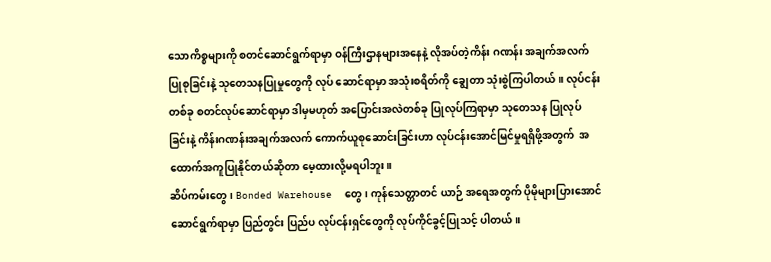သောကိစ္စများကို စတင်ဆောင်ရွက်ရာမှာ ဝန်ကြီးဌာနများအနေနဲ့ လိုအပ်တဲ့ကိန်း ဂဏန်း အချက်အလက်ပြုစုခြင်းနဲ့ သုတေသနပြုမှုတွေကို လုပ် ဆောင်ရာမှာ အသုံးစရိတ်ကို ချွေတာ သုံးစွဲကြပါတယ်။ လုပ်ငန်း တစ်ခု စတင်လုပ်ဆောင်ရာမှာ ဒါမှမဟုတ် အပြောင်းအလဲတစ်ခု ပြုလုပ်ကြရာမှာ သုတေသန ပြုလုပ်ခြင်းနဲ့ ကိန်းဂဏန်းအချက်အလက် ကောက်ယူစုဆောင်းခြင်းဟာ လုပ်ငန်းအောင်မြင်မှုရရှိဖို့အတွက်  အထောက်အကူပြုနိုင်တယ်ဆိုတာ မေ့ထားလို့မရပါဘူး။
ဆိပ်ကမ်းတွေ၊ Bonded Warehouse  တွေ၊ ကုန်သေတ္တာတင် ယာဉ် အရေအတွက် ပိုမိုများပြားအောင် ဆောင်ရွက်ရာမှာ ပြည်တွင်း ပြည်ပ လုပ်ငန်းရှင်တွေကို လုပ်ကိုင်ခွင့်ပြုသင့် ပါတယ်။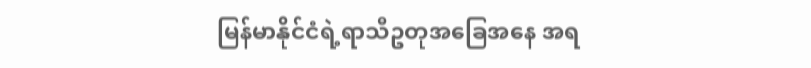မြန်မာနိုင်ငံရဲ့ရာသီဥတုအခြေအနေ အရ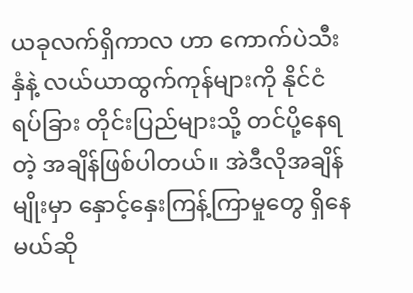ယခုလက်ရှိကာလ ဟာ ကောက်ပဲသီးနှံနဲ့ လယ်ယာထွက်ကုန်များကို နိုင်ငံရပ်ခြား တိုင်းပြည်များသို့ တင်ပို့နေရတဲ့ အချိန်ဖြစ်ပါတယ်။ အဲဒီလိုအချိန် မျိုးမှာ နှောင့်နှေးကြန့်ကြာမှုတွေ ရှိနေမယ်ဆို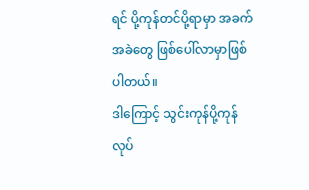ရင် ပို့ကုန်တင်ပို့ရာမှာ အခက်အခဲတွေ ဖြစ်ပေါ်လာမှာဖြစ်ပါတယ်။
ဒါကြောင့် သွင်းကုန်ပို့ကုန်လုပ်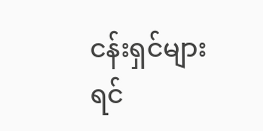ငန်းရှင်များ ရင်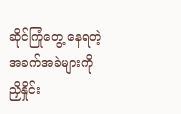ဆိုင်ကြုံတွေ့ နေရတဲ့အခက်အခဲများကို ညှိနှိုင်း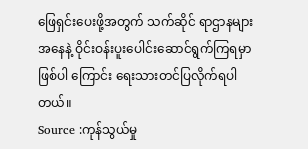ဖြေရှင်းပေးဖို့အတွက် သက်ဆိုင် ရာဌာနများအနေနဲ့ ဝိုင်းဝန်းပူးပေါင်းဆောင်ရွက်ကြရမှာဖြစ်ပါ ကြောင်း ရေးသားတင်ပြလိုက်ရပါတယ်။
Source :ကုန်သွယ်မှု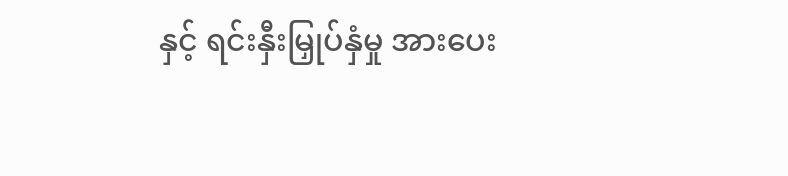နှင့် ရင်းနှီးမြှုပ်နှံမှု အားပေး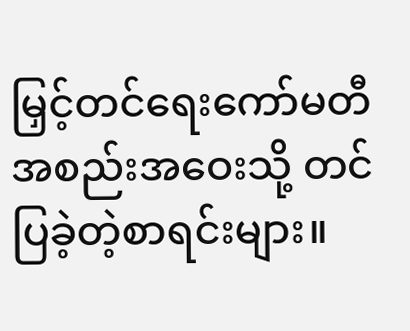မြှင့်တင်ရေးကော်မတီ အစည်းအဝေးသို့ တင်ပြခဲ့တဲ့စာရင်းများ။